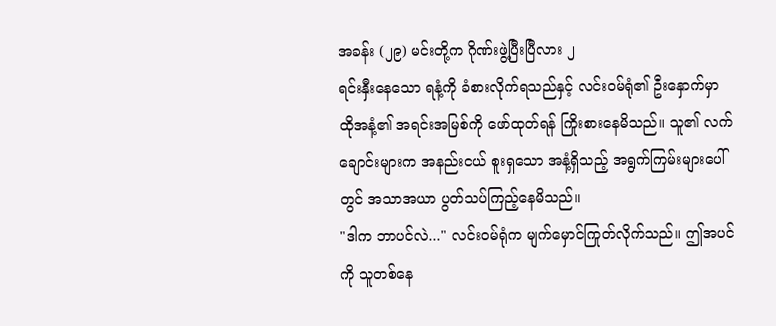အခန်း (၂၉) မင်းတို့က ဂိုဏ်းဖွဲ့ပြီးပြီလား ၂
ရင်းနှီးနေသော ရနံ့ကို ခံစားလိုက်ရသည်နှင့် လင်းဝမ်ရုံ၏ ဦးနှောက်မှာ ထိုအနံ့၏ အရင်းအမြစ်ကို ဖော်ထုတ်ရန် ကြိုးစားနေမိသည်။ သူ၏ လက်ချောင်းများက အနည်းငယ် စူးရှသော အနံ့ရှိသည့် အရွက်ကြမ်းများပေါ်တွင် အသာအယာ ပွတ်သပ်ကြည့်နေမိသည်။
"ဒါက ဘာပင်လဲ..." လင်းဝမ်ရုံက မျက်မှောင်ကြုတ်လိုက်သည်။ ဤအပင်ကို သူတစ်နေ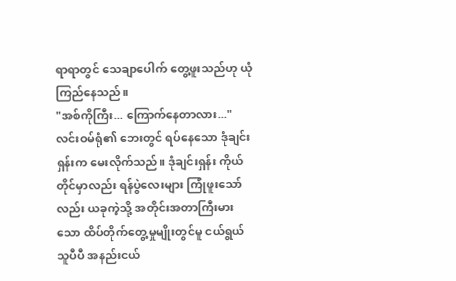ရာရာတွင် သေချာပေါက် တွေ့ဖူးသည်ဟု ယုံကြည်နေသည်။
"အစ်ကိုကြီး... ကြောက်နေတာလား..." လင်းဝမ်ရုံ၏ ဘေးတွင် ရပ်နေသော ဒုံချင်းရှန်းက မေးလိုက်သည်။ ဒုံချင်းရှန်း ကိုယ်တိုင်မှာလည်း ရန်ပွဲလေးများ ကြုံဖူးသော်လည်း ယခုကဲ့သို့ အတိုင်းအတာကြီးမားသော ထိပ်တိုက်တွေ့မှုမျိုးတွင်မူ ငယ်ရွယ်သူပီပီ အနည်းငယ်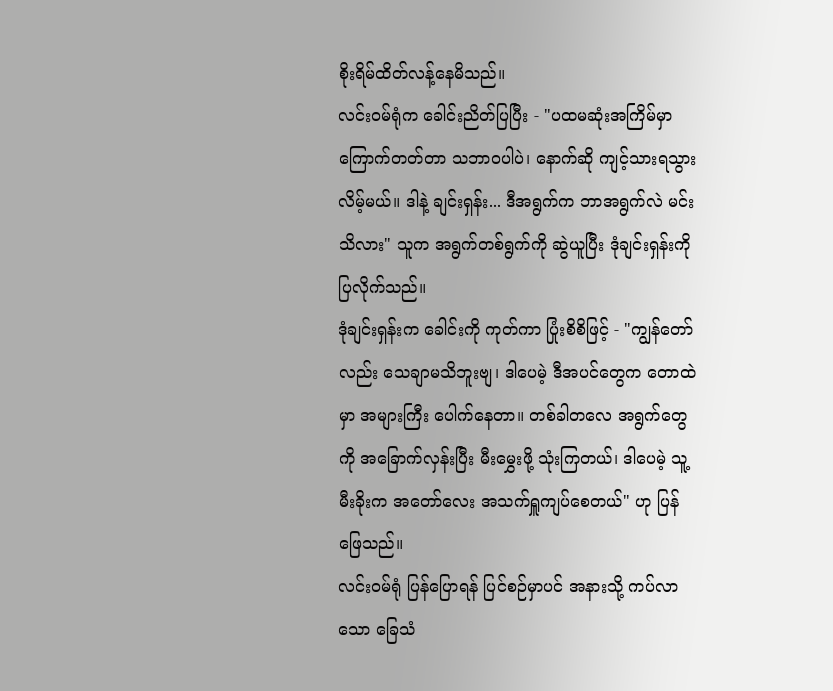စိုးရိမ်ထိတ်လန့်နေမိသည်။
လင်းဝမ်ရုံက ခေါင်းညိတ်ပြပြီး - "ပထမဆုံးအကြိမ်မှာ ကြောက်တတ်တာ သဘာဝပါပဲ၊ နောက်ဆို ကျင့်သားရသွားလိမ့်မယ်။ ဒါနဲ့ ချင်းရှန်း... ဒီအရွက်က ဘာအရွက်လဲ မင်းသိလား" သူက အရွက်တစ်ရွက်ကို ဆွဲယူပြီး ဒုံချင်းရှန်းကို ပြလိုက်သည်။
ဒုံချင်းရှန်းက ခေါင်းကို ကုတ်ကာ ပြုံးစိစိဖြင့် - "ကျွန်တော်လည်း သေချာမသိဘူးဗျ၊ ဒါပေမဲ့ ဒီအပင်တွေက တောထဲမှာ အများကြီး ပေါက်နေတာ။ တစ်ခါတလေ အရွက်တွေကို အခြောက်လှန်းပြီး မီးမွှေးဖို့ သုံးကြတယ်၊ ဒါပေမဲ့ သူ့မီးခိုးက အတော်လေး အသက်ရှူကျပ်စေတယ်" ဟု ပြန်ဖြေသည်။
လင်းဝမ်ရုံ ပြန်ပြောရန် ပြင်စဉ်မှာပင် အနားသို့ ကပ်လာသော ခြေသံ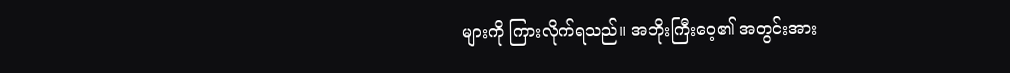များကို ကြားလိုက်ရသည်။ အဘိုးကြီးဝေ့၏ အတွင်းအား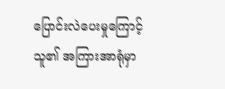ပြောင်းလဲပေးမှုကြောင့် သူ၏ အကြားအာရုံမှာ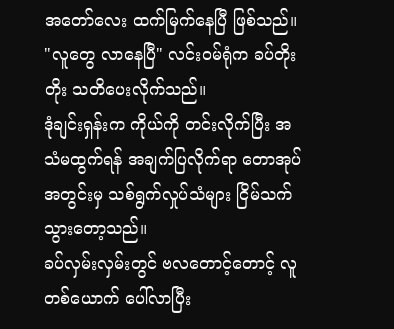အတော်လေး ထက်မြက်နေပြီ ဖြစ်သည်။
"လူတွေ လာနေပြီ" လင်းဝမ်ရုံက ခပ်တိုးတိုး သတိပေးလိုက်သည်။
ဒုံချင်းရှန်းက ကိုယ်ကို တင်းလိုက်ပြီး အသံမထွက်ရန် အချက်ပြလိုက်ရာ တောအုပ်အတွင်းမှ သစ်ရွက်လှုပ်သံများ ငြိမ်သက်သွားတော့သည်။
ခပ်လှမ်းလှမ်းတွင် ဗလတောင့်တောင့် လူတစ်ယောက် ပေါ်လာပြီး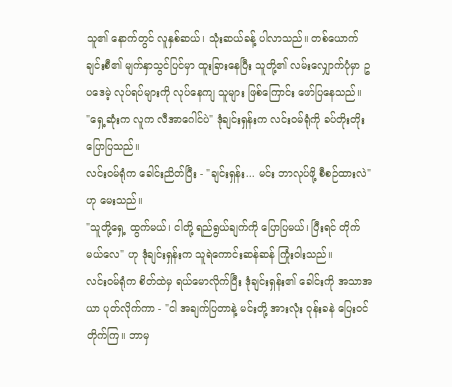သူ၏ နောက်တွင် လူနှစ်ဆယ်၊ သုံးဆယ်ခန့် ပါလာသည်။ တစ်ယောက်ချင်းစီ၏ မျက်နှာသွင်ပြင်မှာ ထူးခြားနေပြီး သူတို့၏ လမ်းလျှောက်ပုံမှာ ဥပဒေမဲ့ လုပ်ရပ်များကို လုပ်နေကျ သူများ ဖြစ်ကြောင်း ဖော်ပြနေသည်။
"ရှေ့ဆုံးက လူက လီအာဂေါင်ပဲ" ဒုံချင်းရှန်းက လင်းဝမ်ရုံကို ခပ်တိုးတိုး ပြောပြသည်။
လင်းဝမ်ရုံက ခေါင်းညိတ်ပြီး - "ချင်းရှန်း... မင်း ဘာလုပ်ဖို့ စီစဉ်ထားလဲ" ဟု မေးသည်။
"သူတို့ရှေ့ ထွက်မယ်၊ ငါတို့ ရည်ရွယ်ချက်ကို ပြောပြမယ်၊ ပြီးရင် တိုက်မယ်လေ" ဟု ဒုံချင်းရှန်းက သူရဲကောင်းဆန်ဆန် ကြုံးဝါးသည်။
လင်းဝမ်ရုံက စိတ်ထဲမှ ရယ်မောလိုက်ပြီး ဒုံချင်းရှန်း၏ ခေါင်းကို အသာအယာ ပုတ်လိုက်ကာ - "ငါ အချက်ပြတာနဲ့ မင်းတို့ အားလုံး ဝုန်းခနဲ ပြေးဝင်တိုက်ကြ။ ဘာမှ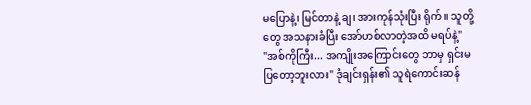မပြောနဲ့၊ မြင်တာနဲ့ ချ၊ အားကုန်သုံးပြီး ရိုက်။ သူတို့တွေ အသနားခံပြီး အော်ဟစ်လာတဲ့အထိ မရပ်နဲ့"
"အစ်ကိုကြီး... အကျိုးအကြောင်းတွေ ဘာမှ ရှင်းမပြတော့ဘူးလား" ဒုံချင်းရှန်း၏ သူရဲကောင်းဆန်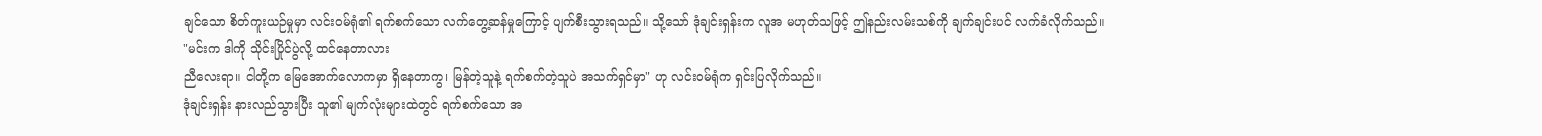ချင်သော စိတ်ကူးယဉ်မှုမှာ လင်းဝမ်ရုံ၏ ရက်စက်သော လက်တွေ့ဆန်မှုကြောင့် ပျက်စီးသွားရသည်။ သို့သော် ဒုံချင်းရှန်းက လူအ မဟုတ်သဖြင့် ဤနည်းလမ်းသစ်ကို ချက်ချင်းပင် လက်ခံလိုက်သည်။
"မင်းက ဒါကို သိုင်းပြိုင်ပွဲလို့ ထင်နေတာလား
ညီလေးရာ။ ငါတို့က မြေအောက်လောကမှာ ရှိနေတာကွ၊ မြန်တဲ့သူနဲ့ ရက်စက်တဲ့သူပဲ အသက်ရှင်မှာ" ဟု လင်းဝမ်ရုံက ရှင်းပြလိုက်သည်။
ဒုံချင်းရှန်း နားလည်သွားပြီး သူ၏ မျက်လုံးများထဲတွင် ရက်စက်သော အ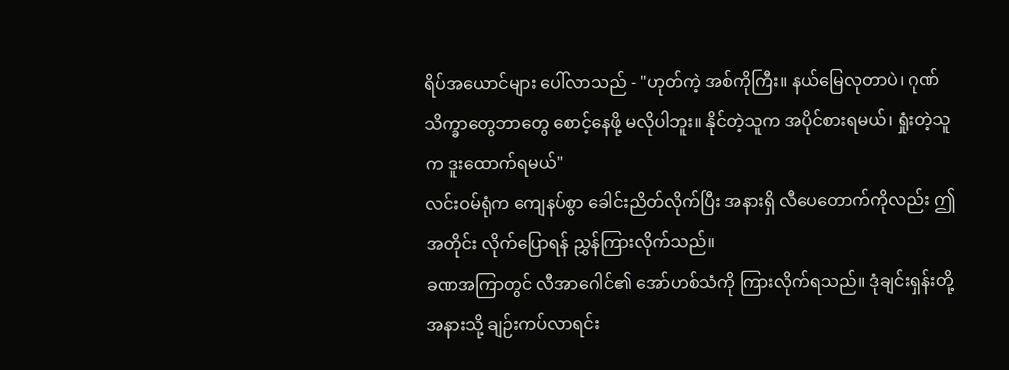ရိပ်အယောင်များ ပေါ်လာသည် - "ဟုတ်ကဲ့ အစ်ကိုကြီး။ နယ်မြေလုတာပဲ၊ ဂုဏ်သိက္ခာတွေဘာတွေ စောင့်နေဖို့ မလိုပါဘူး။ နိုင်တဲ့သူက အပိုင်စားရမယ်၊ ရှုံးတဲ့သူက ဒူးထောက်ရမယ်"
လင်းဝမ်ရုံက ကျေနပ်စွာ ခေါင်းညိတ်လိုက်ပြီး အနားရှိ လီပေတောက်ကိုလည်း ဤအတိုင်း လိုက်ပြောရန် ညွှန်ကြားလိုက်သည်။
ခဏအကြာတွင် လီအာဂေါင်၏ အော်ဟစ်သံကို ကြားလိုက်ရသည်။ ဒုံချင်းရှန်းတို့ အနားသို့ ချဉ်းကပ်လာရင်း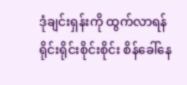ဒုံချင်းရှန်းကို ထွက်လာရန် ရိုင်းရိုင်းစိုင်းစိုင်း စိန်ခေါ်နေ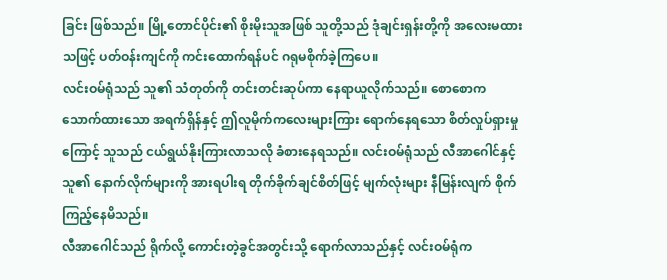ခြင်း ဖြစ်သည်။ မြို့တောင်ပိုင်း၏ စိုးမိုးသူအဖြစ် သူတို့သည် ဒုံချင်းရှန်းတို့ကို အလေးမထားသဖြင့် ပတ်ဝန်းကျင်ကို ကင်းထောက်ရန်ပင် ဂရုမစိုက်ခဲ့ကြပေ။
လင်းဝမ်ရုံသည် သူ၏ သံတုတ်ကို တင်းတင်းဆုပ်ကာ နေရာယူလိုက်သည်။ စောစောက သောက်ထားသော အရက်ရှိန်နှင့် ဤလူမိုက်ကလေးများကြား ရောက်နေရသော စိတ်လှုပ်ရှားမှုကြောင့် သူသည် ငယ်ရွယ်နိုးကြားလာသလို ခံစားနေရသည်။ လင်းဝမ်ရုံသည် လီအာဂေါင်နှင့် သူ၏ နောက်လိုက်များကို အားရပါးရ တိုက်ခိုက်ချင်စိတ်ဖြင့် မျက်လုံးများ နီမြန်းလျက် စိုက်ကြည့်နေမိသည်။
လီအာဂေါင်သည် ရိုက်လို့ ကောင်းတဲ့ခွင်အတွင်းသို့ ရောက်လာသည်နှင့် လင်းဝမ်ရုံက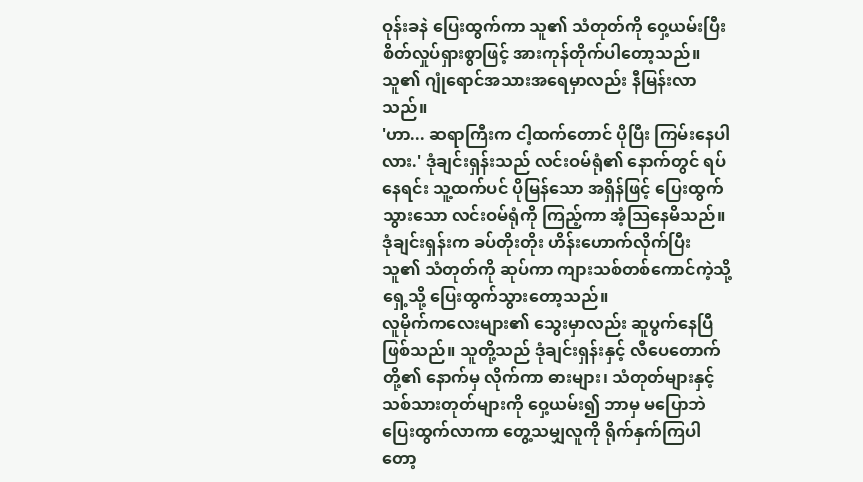ဝုန်းခနဲ ပြေးထွက်ကာ သူ၏ သံတုတ်ကို ဝှေ့ယမ်းပြီး စိတ်လှုပ်ရှားစွာဖြင့် အားကုန်တိုက်ပါတော့သည်။ သူ၏ ဂျုံရောင်အသားအရေမှာလည်း နီမြန်းလာသည်။
'ဟာ... ဆရာကြီးက ငါ့ထက်တောင် ပိုပြီး ကြမ်းနေပါလား.' ဒုံချင်းရှန်းသည် လင်းဝမ်ရုံ၏ နောက်တွင် ရပ်နေရင်း သူ့ထက်ပင် ပိုမြန်သော အရှိန်ဖြင့် ပြေးထွက်သွားသော လင်းဝမ်ရုံကို ကြည့်ကာ အံ့သြနေမိသည်။
ဒုံချင်းရှန်းက ခပ်တိုးတိုး ဟိန်းဟောက်လိုက်ပြီး သူ၏ သံတုတ်ကို ဆုပ်ကာ ကျားသစ်တစ်ကောင်ကဲ့သို့ ရှေ့သို့ ပြေးထွက်သွားတော့သည်။
လူမိုက်ကလေးများ၏ သွေးမှာလည်း ဆူပွက်နေပြီ ဖြစ်သည်။ သူတို့သည် ဒုံချင်းရှန်းနှင့် လီပေတောက်တို့၏ နောက်မှ လိုက်ကာ ဓားများ၊ သံတုတ်များနှင့် သစ်သားတုတ်များကို ဝှေ့ယမ်း၍ ဘာမှ မပြောဘဲ ပြေးထွက်လာကာ တွေ့သမျှလူကို ရိုက်နှက်ကြပါတော့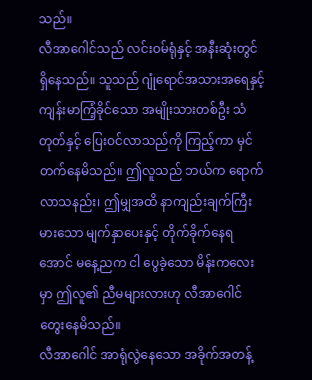သည်။
လီအာဂေါင်သည် လင်းဝမ်ရုံနှင့် အနီးဆုံးတွင် ရှိနေသည်။ သူသည် ဂျုံရောင်အသားအရေနှင့် ကျန်းမာကြံ့ခိုင်သော အမျိုးသားတစ်ဦး သံတုတ်နှင့် ပြေးဝင်လာသည်ကို ကြည့်ကာ မှင်တက်နေမိသည်။ ဤလူသည် ဘယ်က ရောက်လာသနည်း၊ ဤမျှအထိ နာကျည်းချက်ကြီးမားသော မျက်နှာပေးနှင့် တိုက်ခိုက်နေရအောင် မနေ့ညက ငါ ပွေခဲ့သော မိန်းကလေးမှာ ဤလူ၏ ညီမများလားဟု လီအာဂေါင် တွေးနေမိသည်။
လီအာဂေါင် အာရုံလွဲနေသော အခိုက်အတန့်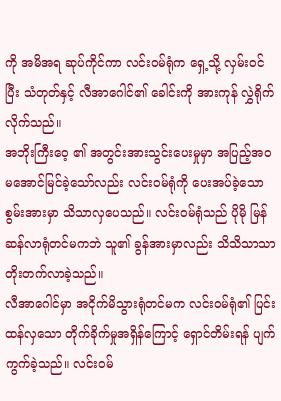ကို အမိအရ ဆုပ်ကိုင်ကာ လင်းဝမ်ရုံက ရှေ့သို့ လှမ်းဝင်ပြီး သံတုတ်နှင့် လီအာဂေါင်၏ ခေါင်းကို အားကုန် လွှဲရိုက်လိုက်သည်။
အဘိုးကြီးဝေ့ ၏ အတွင်းအားသွင်းပေးမှုမှာ အပြည့်အဝ မအောင်မြင်ခဲ့သော်လည်း လင်းဝမ်ရုံကို ပေးအပ်ခဲ့သော စွမ်းအားမှာ သိသာလှပေသည်။ လင်းဝမ်ရုံသည် ပိုမို မြန်ဆန်လာရုံတင်မကဘဲ သူ၏ ခွန်အားမှာလည်း သိသိသာသာ တိုးတက်လာခဲ့သည်။
လီအာဂေါင်မှာ အငိုက်မိသွားရုံတင်မက လင်းဝမ်ရုံ၏ ပြင်းထန်လှသော တိုက်ခိုက်မှုအရှိန်ကြောင့် ရှောင်တိမ်းရန် ပျက်ကွက်ခဲ့သည်။ လင်းဝမ်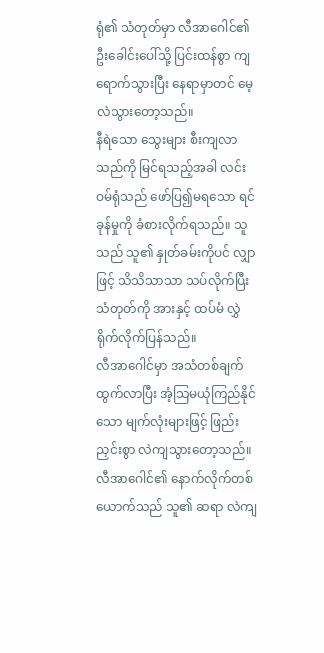ရုံ၏ သံတုတ်မှာ လီအာဂေါင်၏ ဦးခေါင်းပေါ်သို့ ပြင်းထန်စွာ ကျရောက်သွားပြီး နေရာမှာတင် မေ့လဲသွားတော့သည်။
နီရဲသော သွေးများ စီးကျလာသည်ကို မြင်ရသည့်အခါ လင်းဝမ်ရုံသည် ဖော်ပြ၍မရသော ရင်ခုန်မှုကို ခံစားလိုက်ရသည်။ သူသည် သူ၏ နှုတ်ခမ်းကိုပင် လျှာဖြင့် သိသိသာသာ သပ်လိုက်ပြီး သံတုတ်ကို အားနှင့် ထပ်မံ လွှဲရိုက်လိုက်ပြန်သည်။
လီအာဂေါင်မှာ အသံတစ်ချက် ထွက်လာပြီး အံ့သြမယုံကြည်နိုင်သော မျက်လုံးများဖြင့် ဖြည်းညှင်းစွာ လဲကျသွားတော့သည်။
လီအာဂေါင်၏ နောက်လိုက်တစ်ယောက်သည် သူ၏ ဆရာ လဲကျ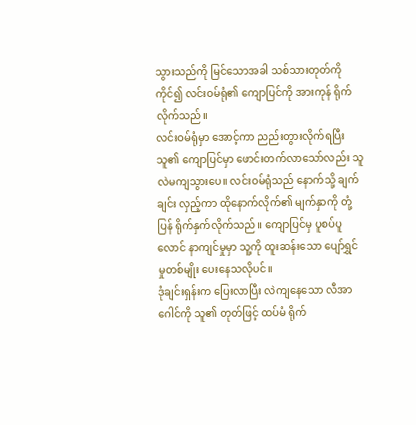သွားသည်ကို မြင်သောအခါ သစ်သားတုတ်ကို ကိုင်၍ လင်းဝမ်ရုံ၏ ကျောပြင်ကို အားကုန် ရိုက်လိုက်သည်။
လင်းဝမ်ရုံမှာ အောင့်ကာ ညည်းတွားလိုက်ရပြီး သူ၏ ကျောပြင်မှာ ဖောင်းတက်လာသော်လည်း သူ လဲမကျသွားပေ။ လင်းဝမ်ရုံသည် နောက်သို့ ချက်ချင်း လှည့်ကာ ထိုနောက်လိုက်၏ မျက်နှာကို တုံ့ပြန် ရိုက်နှက်လိုက်သည်။ ကျောပြင်မှ ပူစပ်ပူလောင် နာကျင်မှုမှာ သူ့ကို ထူးဆန်းသော ပျော်ရွှင်မှုတစ်မျိုး ပေးနေသလိုပင်။
ဒုံချင်းရှန်းက ပြေးလာပြီး လဲကျနေသော လီအာဂေါင်ကို သူ၏ တုတ်ဖြင့် ထပ်မံ ရိုက်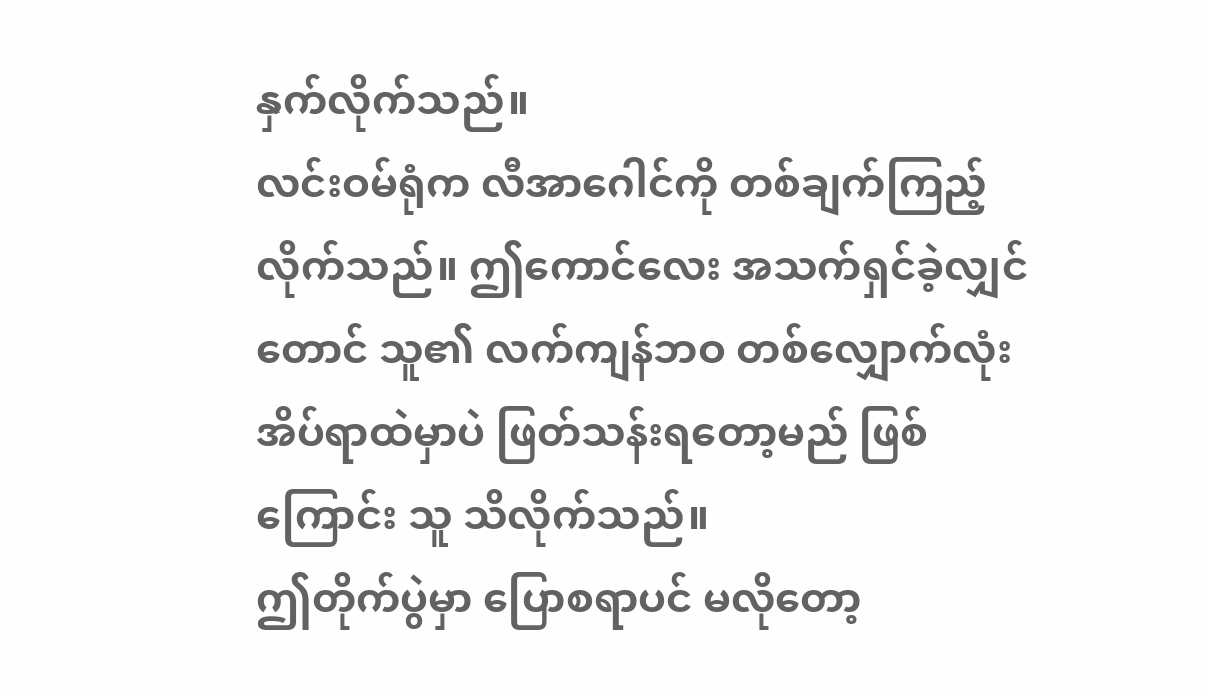နှက်လိုက်သည်။
လင်းဝမ်ရုံက လီအာဂေါင်ကို တစ်ချက်ကြည့်လိုက်သည်။ ဤကောင်လေး အသက်ရှင်ခဲ့လျှင်တောင် သူ၏ လက်ကျန်ဘဝ တစ်လျှောက်လုံး အိပ်ရာထဲမှာပဲ ဖြတ်သန်းရတော့မည် ဖြစ်ကြောင်း သူ သိလိုက်သည်။
ဤတိုက်ပွဲမှာ ပြောစရာပင် မလိုတော့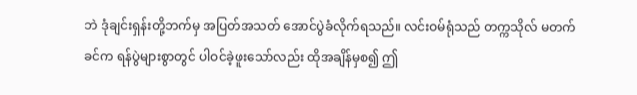ဘဲ ဒုံချင်းရှန်းတို့ဘက်မှ အပြတ်အသတ် အောင်ပွဲခံလိုက်ရသည်။ လင်းဝမ်ရုံသည် တက္ကသိုလ် မတက်ခင်က ရန်ပွဲများစွာတွင် ပါဝင်ခဲ့ဖူးသော်လည်း ထိုအချိန်မှစ၍ ဤ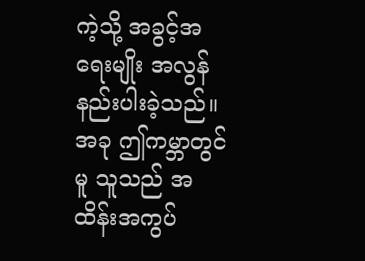ကဲ့သို့ အခွင့်အရေးမျိုး အလွန် နည်းပါးခဲ့သည်။ အခု ဤကမ္ဘာတွင်မူ သူသည် အထိန်းအကွပ်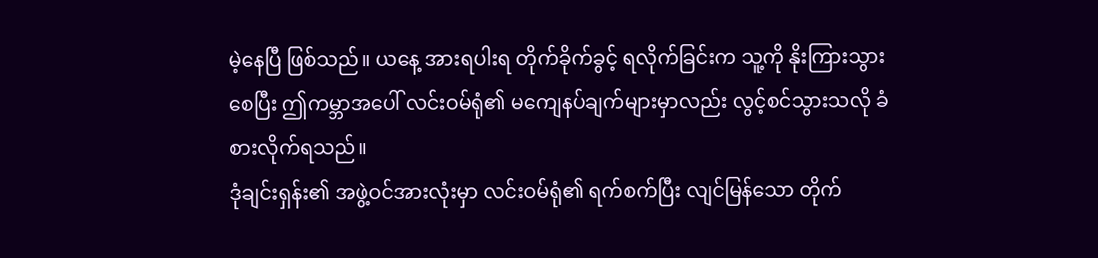မဲ့နေပြီ ဖြစ်သည်။ ယနေ့ အားရပါးရ တိုက်ခိုက်ခွင့် ရလိုက်ခြင်းက သူ့ကို နိုးကြားသွားစေပြီး ဤကမ္ဘာအပေါ် လင်းဝမ်ရုံ၏ မကျေနပ်ချက်များမှာလည်း လွင့်စင်သွားသလို ခံစားလိုက်ရသည်။
ဒုံချင်းရှန်း၏ အဖွဲ့ဝင်အားလုံးမှာ လင်းဝမ်ရုံ၏ ရက်စက်ပြီး လျင်မြန်သော တိုက်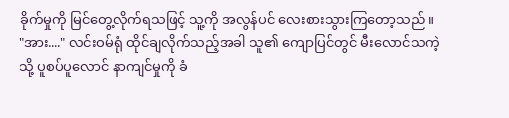ခိုက်မှုကို မြင်တွေ့လိုက်ရသဖြင့် သူ့ကို အလွန်ပင် လေးစားသွားကြတော့သည်။
"အား...." လင်းဝမ်ရုံ ထိုင်ချလိုက်သည့်အခါ သူ၏ ကျောပြင်တွင် မီးလောင်သကဲ့သို့ ပူစပ်ပူလောင် နာကျင်မှုကို ခံ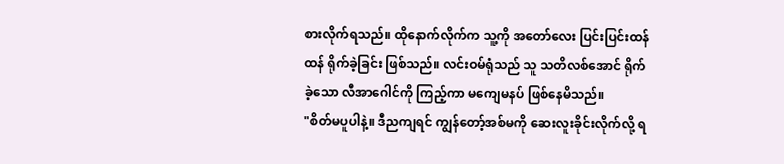စားလိုက်ရသည်။ ထိုနောက်လိုက်က သူ့ကို အတော်လေး ပြင်းပြင်းထန်ထန် ရိုက်ခဲ့ခြင်း ဖြစ်သည်။ လင်းဝမ်ရုံသည် သူ သတိလစ်အောင် ရိုက်ခဲ့သော လီအာဂေါင်ကို ကြည့်ကာ မကျေမနပ် ဖြစ်နေမိသည်။
"စိတ်မပူပါနဲ့။ ဒီညကျရင် ကျွန်တော့်အစ်မကို ဆေးလူးခိုင်းလိုက်လို့ ရ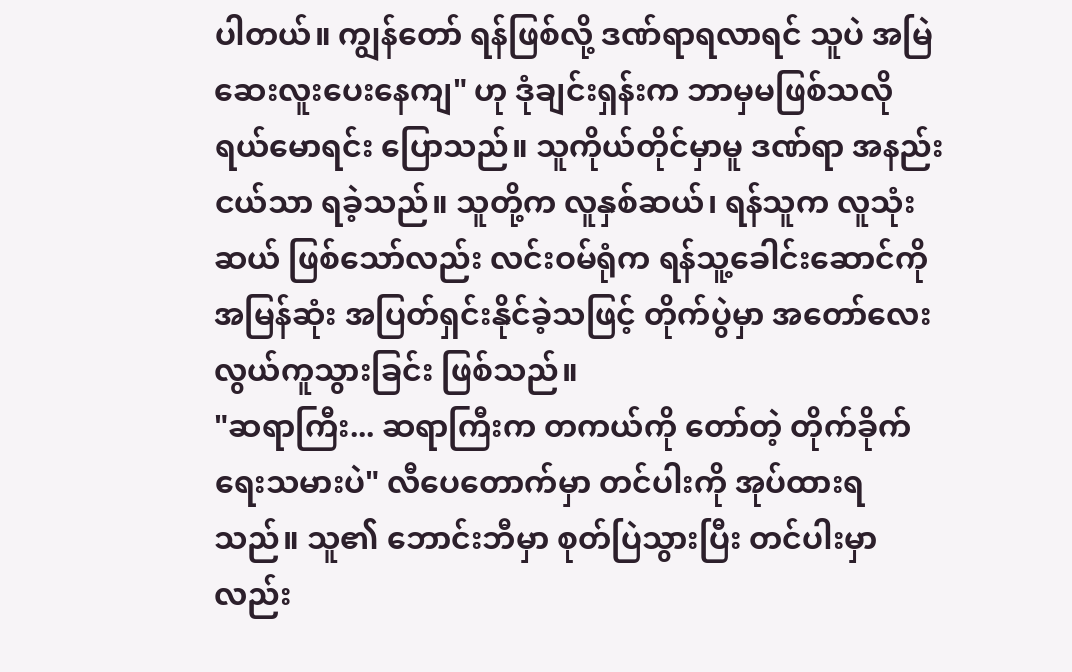ပါတယ်။ ကျွန်တော် ရန်ဖြစ်လို့ ဒဏ်ရာရလာရင် သူပဲ အမြဲ ဆေးလူးပေးနေကျ" ဟု ဒုံချင်းရှန်းက ဘာမှမဖြစ်သလို ရယ်မောရင်း ပြောသည်။ သူကိုယ်တိုင်မှာမူ ဒဏ်ရာ အနည်းငယ်သာ ရခဲ့သည်။ သူတို့က လူနှစ်ဆယ်၊ ရန်သူက လူသုံးဆယ် ဖြစ်သော်လည်း လင်းဝမ်ရုံက ရန်သူ့ခေါင်းဆောင်ကို အမြန်ဆုံး အပြတ်ရှင်းနိုင်ခဲ့သဖြင့် တိုက်ပွဲမှာ အတော်လေး လွယ်ကူသွားခြင်း ဖြစ်သည်။
"ဆရာကြီး... ဆရာကြီးက တကယ်ကို တော်တဲ့ တိုက်ခိုက်ရေးသမားပဲ" လီပေတောက်မှာ တင်ပါးကို အုပ်ထားရသည်။ သူ၏ ဘောင်းဘီမှာ စုတ်ပြဲသွားပြီး တင်ပါးမှာလည်း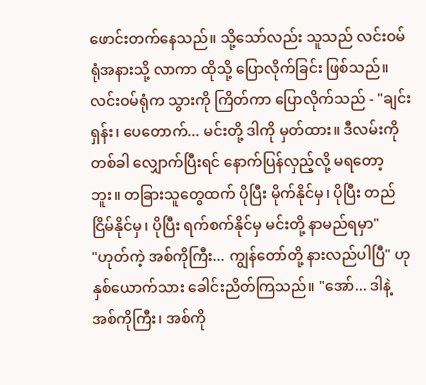ဖောင်းတက်နေသည်။ သို့သော်လည်း သူသည် လင်းဝမ်ရုံအနားသို့ လာကာ ထိုသို့ ပြောလိုက်ခြင်း ဖြစ်သည်။
လင်းဝမ်ရုံက သွားကို ကြိတ်ကာ ပြောလိုက်သည် - "ချင်းရှန်း၊ ပေတောက်... မင်းတို့ ဒါကို မှတ်ထား။ ဒီလမ်းကို တစ်ခါ လျှောက်ပြီးရင် နောက်ပြန်လှည့်လို့ မရတော့ဘူး။ တခြားသူတွေထက် ပိုပြီး မိုက်နိုင်မှ၊ ပိုပြီး တည်ငြိမ်နိုင်မှ၊ ပိုပြီး ရက်စက်နိုင်မှ မင်းတို့ နာမည်ရမှာ"
"ဟုတ်ကဲ့ အစ်ကိုကြီး... ကျွန်တော်တို့ နားလည်ပါပြီ" ဟု နှစ်ယောက်သား ခေါင်းညိတ်ကြသည်။ "အော်... ဒါနဲ့ အစ်ကိုကြီး၊ အစ်ကို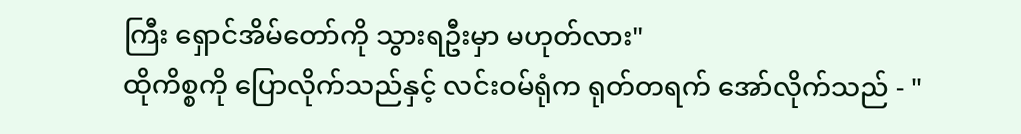ကြီး ရှောင်အိမ်တော်ကို သွားရဦးမှာ မဟုတ်လား"
ထိုကိစ္စကို ပြောလိုက်သည်နှင့် လင်းဝမ်ရုံက ရုတ်တရက် အော်လိုက်သည် - "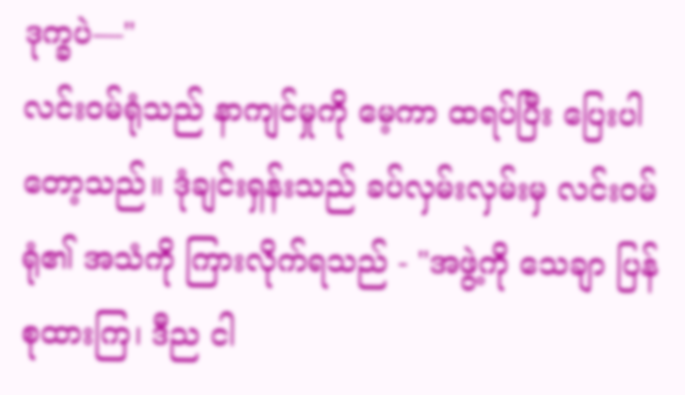ဒုက္ခပဲ—"
လင်းဝမ်ရုံသည် နာကျင်မှုကို မေ့ကာ ထရပ်ပြီး ပြေးပါတော့သည်။ ဒုံချင်းရှန်းသည် ခပ်လှမ်းလှမ်းမှ လင်းဝမ်ရုံ၏ အသံကို ကြားလိုက်ရသည် - "အဖွဲ့ကို သေချာ ပြန်စုထားကြ၊ ဒီည ငါ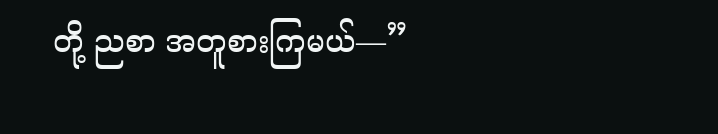တို့ ညစာ အတူစားကြမယ်—”